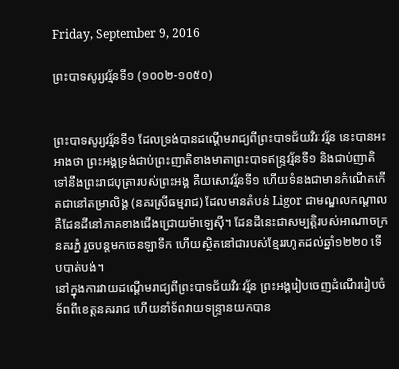Friday, September 9, 2016

ព្រះបាទសូរ្យវរ្ម័នទី១ (១០០២-១០៥០)


ព្រះបាទសូរ្យវរ្ម័នទី១ ដែលទ្រង់បានដណ្ដើមរាជ្យពីព្រះបាទជ័យវិរៈវរ្ម័ន នេះបានអះអាងថា ព្រះអង្គទ្រង់ជាប់ព្រះញាតិខាងមាតាព្រះបាទឥន្ទ្រវរ្ម័នទី១ និងជាប់ញាតិទៅនឹងព្រះរាជបុត្រារបស់ព្រះអង្គ គឺយសោវរ្ម័នទី១ ហើយទំនងជាមានកំណើតកើតជានៅតម្រាលិង្គ (នគរស្រីធម្មរាជ) ដែលមានតំបន់ Ligor ជាមណ្ឌលកណ្ដាល គឺដែនដីនៅភាគខាងជើងជ្រោយម៉ាឡេស៊ី។ ដែនដីនេះជាសម្បត្តិរបស់អាណាចក្រនគរភ្នំ រួចបន្តមកចេនឡាទឹក ហើយស្ថិតនៅជារបស់ខ្មែររហូតដល់ឆ្នាំ១២២០ ទើបបាត់បង់។
នៅក្នុងការវាយដណ្ដើមរាជ្យពីព្រះបាទជ័យវិរៈវរ្ម័ន ព្រះអង្គរៀបចេញដំណើររៀបចំទ័ពពីខេត្តនគររាជ ហើយនាំទ័ពវាយទន្ទ្រានយកបាន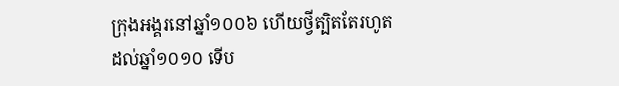ក្រុងអង្គរនៅឆ្នាំ១០០៦ ហើយថ្វីត្បិតតែរហូតដល់ឆ្នាំ១០១០ ទើប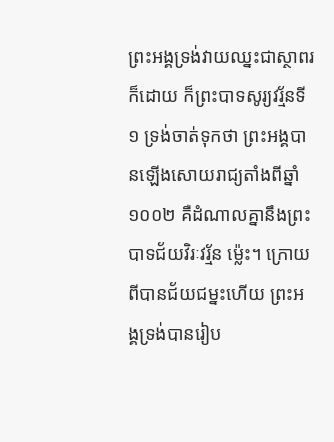ព្រះអង្គទ្រង់វាយឈ្នះជាស្ថាពរក៏ដោយ ក៏ព្រះបាទសូរ្យវរ្ម័នទី១ ទ្រង់ចាត់ទុកថា ព្រះអង្គបានឡើងសោយរាជ្យតាំងពីឆ្នាំ១០០២ គឺដំណាលគ្នានឹងព្រះបាទជ័យវិរៈវរ្ម័ន ម្ល៉េះ។ ក្រោយពីបានជ័យជម្នះហើយ ព្រះអង្គទ្រង់បានរៀប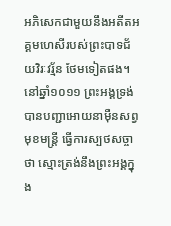អភិសេកជាមួយនឹងអតីតអគ្គមហេសីរបស់ព្រះបាទជ័យវិរៈវរ្ម័ន ថែមទៀតផង។ នៅឆ្នាំ១០១១ ព្រះអង្គទ្រង់បានបញ្ជាអោយនាម៉ឺនសព្វមុខមន្ត្រី ធ្វើការស្បថសច្ចាថា ស្មោះត្រង់នឹងព្រះអង្គក្នុង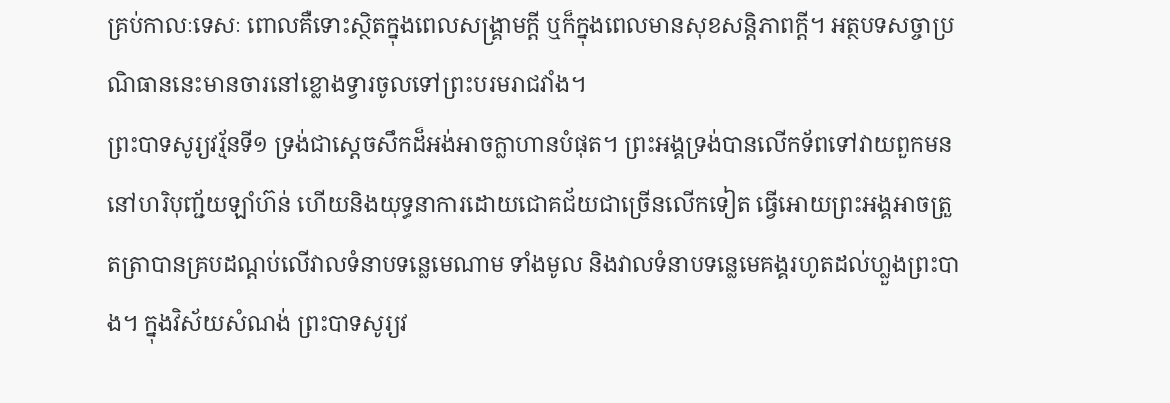គ្រប់កាលៈទេសៈ ពោលគឺទោះស្ថិតក្នុងពេលសង្គ្រាមក្តី ឬក៏ក្នុងពេលមានសុខសន្តិភាពក្តី។ អត្ថបទសច្ចាប្រណិធាននេះមានចារនៅខ្លោងទ្វារចូលទៅព្រះបរមរាជវាំង។
ព្រះបាទសូរ្យវរ្ម័នទី១ ទ្រង់ជាស្ដេចសឹកដ៏អង់អាចក្លាហានបំផុត។ ព្រះអង្គទ្រង់បានលើកទ័ពទៅវាយពួកមននៅហរិបុញ្ជ័យឡាំហ៊ន់ ហើយនិងយុទ្ធនាការដោយជោគជ័យជាច្រើនលើកទៀត ធ្វើអោយព្រះអង្គអាចត្រួតត្រាបានគ្របដណ្ដប់លើវាលទំនាបទន្លេមេណាម ទាំងមូល និងវាលទំនាបទន្លេមេគង្គរហូតដល់ហ្លួងព្រះបាង។ ក្នុងវិស័យសំណង់ ព្រះបាទសូរ្យវ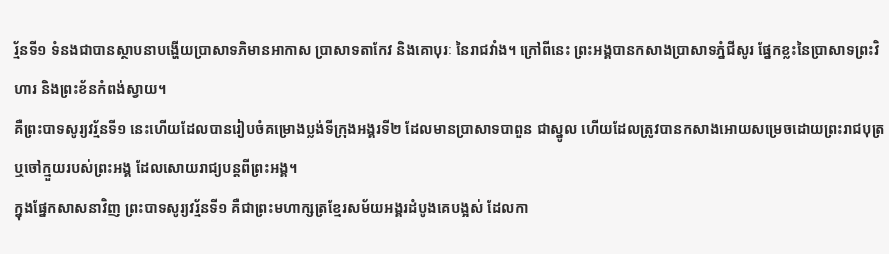រ្ម័នទី១ ទំនងជាបានស្ថាបនាបង្ហើយប្រាសាទភិមានអាកាស ប្រាសាទតាកែវ និងគោបុរៈ នៃរាជវាំង។ ក្រៅពីនេះ ព្រះអង្គបានកសាងប្រាសាទភ្នំជីសូរ ផ្នែកខ្លះនៃប្រាសាទព្រះវិហារ និងព្រះខ័នកំពង់ស្វាយ។
គឺព្រះបាទសូរ្យវរ្ម័នទី១ នេះហើយដែលបានរៀបចំគម្រោងប្លង់ទីក្រុងអង្គរទី២ ដែលមានប្រាសាទបាពួន ជាស្នូល ហើយដែលត្រូវបានកសាងអោយសម្រេចដោយព្រះរាជបុត្រ ឬចៅក្មួយរបស់ព្រះអង្គ ដែលសោយរាជ្យបន្តពីព្រះអង្គ។
ក្នុងផ្នែកសាសនាវិញ ព្រះបាទសូរ្យវរ្ម័នទី១ គឺជាព្រះមហាក្សត្រខ្មែរសម័យអង្គរដំបូងគេបង្អស់ ដែលកា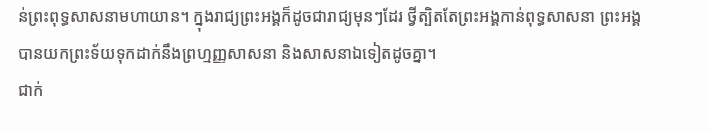ន់ព្រះពុទ្ធសាសនាមហាយាន។ ក្នុងរាជ្យព្រះអង្គក៏ដូចជារាជ្យមុនៗដែរ ថ្វីត្បិតតែព្រះអង្គកាន់ពុទ្ធសាសនា ព្រះអង្គបានយកព្រះទ័យទុកដាក់នឹងព្រហ្មញ្ញសាសនា និងសាសនាឯទៀតដូចគ្នា។
ជាក់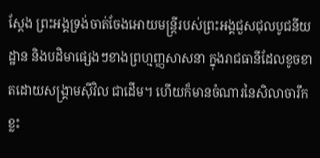ស្តែង ព្រះអង្គទ្រង់ចាត់ចែងអោយមន្ត្រីរបស់ព្រះអង្គជួសជុលបូជនីយដ្ឋាន និងបដិមាផ្សេងៗខាងព្រហ្មញ្ញសាសនា ក្នុងរាជធានីដែលខូចខាតដោយសង្គ្រាមស៊ីវិល ជាដើម។ ហើយក៏មានចំណារនៃសិលាចារឹកខ្លះ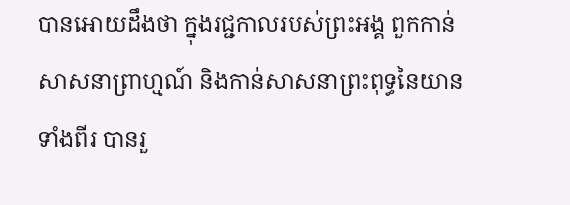បានអោយដឹងថា ក្នុងរជ្ជកាលរបស់ព្រះអង្គ ពួកកាន់សាសនាព្រាហ្មណ៍ និងកាន់សាសនាព្រះពុទ្ធនៃយានទាំងពីរ បានរួ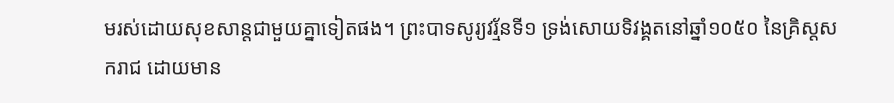មរស់ដោយសុខសាន្តជាមួយគ្នាទៀតផង។ ព្រះបាទសូរ្យវរ្ម័នទី១ ទ្រង់សោយទិវង្គតនៅឆ្នាំ១០៥០ នៃគ្រិស្ដសករាជ ដោយមាន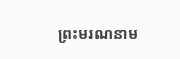ព្រះមរណនាម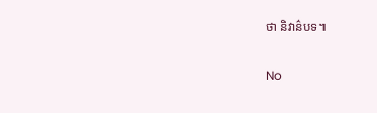ថា និវាន៌បទ៕

No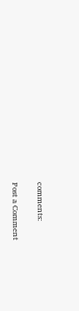comments:

Post a Comment